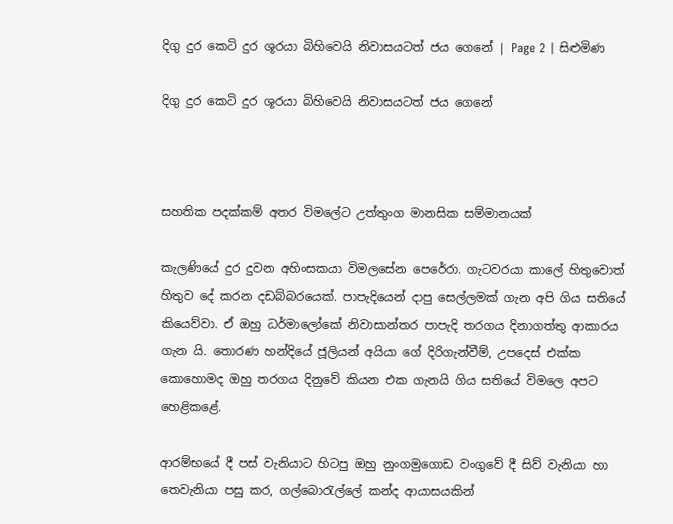දිගු දුර කෙටි දුර ශූරයා බිහිවෙයි නිවාසයටත් ජය ගෙනේ | Page 2 | සිළුමිණ

දිගු දුර කෙටි දුර ශූරයා බිහිවෙයි නිවාසයටත් ජය ගෙනේ



සහතික පදක්කම් අතර විමලේට උත්තුංග මානසික සම්මානයක්

කැලණියේ දුර දුවන අහිංසකයා විමලසේන පෙරේරා. ගැටවරයා කාලේ හිතුවොත් හිතුව දේ කරන දඩබ්බරයෙක්. පාපැදියෙන් දාපු සෙල්ලමක් ගැන අපි ගිය සතියේ කියෙව්වා. ඒ ඔහු ධර්මාලෝකේ නිවාසාන්තර පාපැදි තරගය දිනාගත්තු ආකාරය ගැන යි. තොරණ හන්දියේ ජූලියන් අයියා ගේ දිරිගැන්වීම්, උපදෙස් එක්ක කොහොමද ඔහු තරගය දිනුවේ කියන එක ගැනයි ගිය සතියේ විමලෙ අපට හෙළිකළේ.

ආරම්භයේ දී පස් වැනියාට හිටපු ඔහු නුංගමුගොඩ වංගුවේ දී සිව් වැනියා හා තෙවැනියා පසු කර, ගල්බොරැල්ලේ කන්ද ආයාසයකින්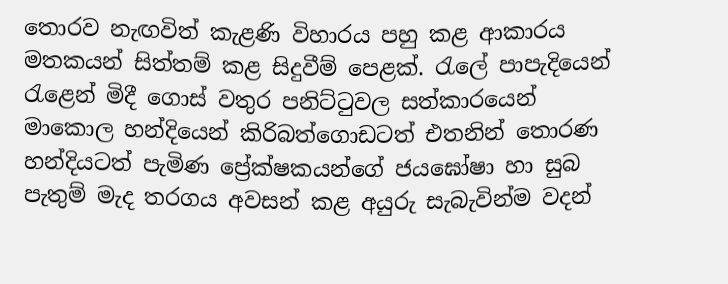තොරව නැඟවිත් කැළණි විහාරය පහු කළ ආකාරය මතකයන් සිත්තම් කළ සිදුවීම් පෙළක්. රැලේ පාපැදියෙන් රැළෙන් මිදී ගොස් වතුර පනිට්ටුවල සත්කාරයෙන් මාකොල හන්දියෙන් කිරිබත්ගොඩටත් එතනින් තොරණ හන්දියටත් පැමිණ ප්‍රේක්ෂකයන්ගේ ජයඝෝෂා හා සුබ පැතුම් මැද තරගය අවසන් කළ අයුරු සැබැවින්ම වදන්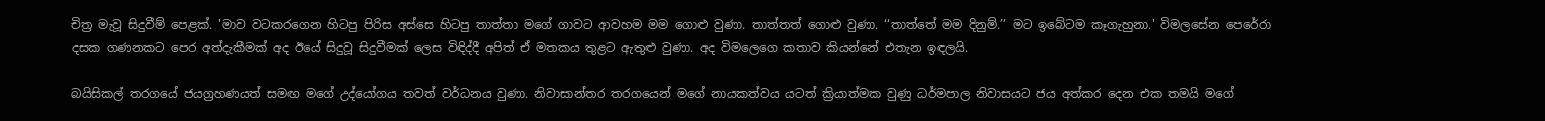චිත්‍ර මැවූ සිදුවීම් පෙළක්. 'මාව වටකරගෙන හිටපු පිරිස අස්සෙ හිටපු තාත්තා මගේ ගාවට ආවහම මම ගොළු වුණා. තාත්තත් ගොළු වුණා. ‘‘තාත්තේ මම දිනුම්.’’ මට ඉබේටම කෑගැහුනා.' විමලසේන පෙරේරා දසක ගණනකට පෙර අත්දැකීමක් අද ඊයේ සිදුවූ සිදුවීමක් ලෙස විඳිද්දී අපිත් ඒ මතකය තුළට ඇතුළු වුණා. අද විමලෙගෙ කතාව කියන්නේ එතැන ඉඳලයි.

බයිසිකල් තරගයේ ජයග්‍රහණයත් සමඟ මගේ උද්යෝගය තවත් වර්ධනය වුණා. නිවාසාන්තර තරගයෙන් මගේ නායකත්වය යටත් ක්‍රියාත්මක වුණු ධර්මපාල නිවාසයට ජය අත්කර දෙන එක තමයි මගේ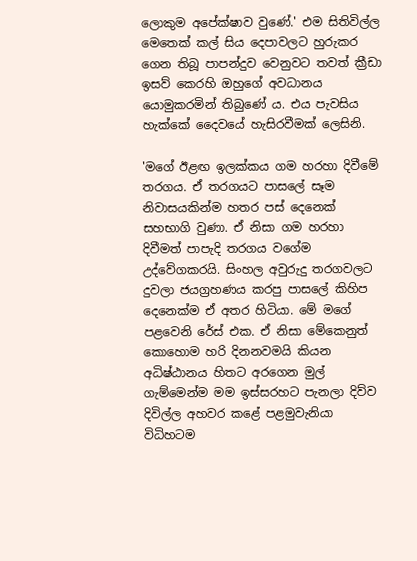ලොකුම අපේක්ෂාව වුණේ.' එම සිතිවිල්ල මෙතෙක් කල් සිය දෙපාවලට හුරුකර ගෙන තිබූ පාපන්දුව වෙනුවට තවත් ක්‍රීඩා ඉසව් කෙරහි ඔහුගේ අවධානය යොමුකරමින් තිබුණේ ය. එය පැවසිය හැක්කේ දෛවයේ හැසිරවීමක් ලෙසිනි.

'මගේ ඊළඟ ඉලක්කය ගම හරහා දිවීමේ තරගය. ඒ තරගයට පාසලේ සෑම නිවාසයකින්ම හතර පස් දෙනෙක් සහභාගි වුණා. ඒ නිසා ගම හරහා දිවීමත් පාපැදි තරගය වගේම උද්වේගකරයි. සිංහල අවුරුදු තරගවලට දුවලා ජයග්‍රහණය කරපු පාසලේ කිහිප දෙනෙක්ම ඒ අතර හිටියා. මේ මගේ පළවෙනි රේස් එක. ඒ නිසා මේකෙනුත් කොහොම හරි දිනනවමයි කියන අධිෂ්ඨානය හිතට අරගෙන මුල් ගැම්මෙන්ම මම ඉස්සරහට පැනලා දිව්ව දිවිල්ල අහවර කළේ පළමුවැනියා විධිහටම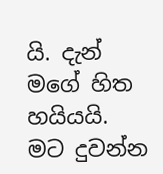යි. දැන් මගේ හිත හයියයි. මට දුවන්න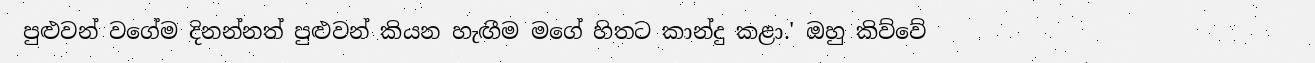පුළුවන් වගේම දිනන්නත් පුළුවන් කියන හැඟීම මගේ හිතට කාන්දු කළා.' ඔහු කිව්වේ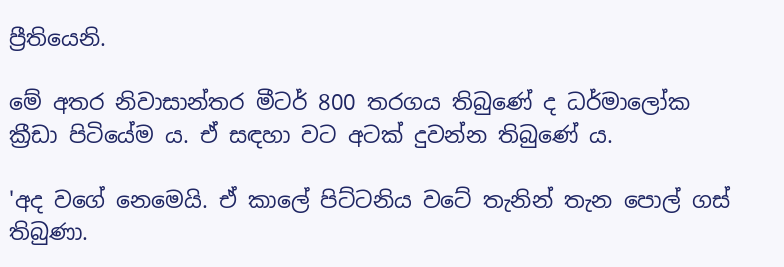ප්‍රීතියෙනි.

මේ අතර නිවාසාන්තර මීටර් 800 තරගය තිබුණේ ද ධර්මාලෝක ක්‍රීඩා පිටියේම ය. ඒ සඳහා වට අටක් දුවන්න තිබුණේ ය.

'අද වගේ නෙමෙයි. ඒ කාලේ පිට්ටනිය වටේ තැනින් තැන පොල් ගස් තිබුණා.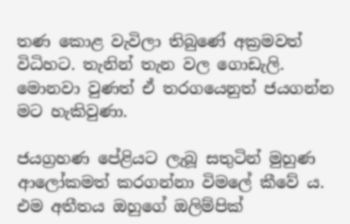තණ කොළ වැවිලා තිබුණේ අක්‍රමවත් විධිහට. තැනින් තැන වල ගොඩැලි. මොනවා වුණත් ඒ තරගයෙනුත් ජයගන්න මට හැකිවුණා.

ජයග්‍රහණ පේළියට ලැබූ සතුටින් මුහුණ ආලෝකමත් කරගන්නා විමලේ කීවේ ය. එම අතීතය ඔහුගේ ඔලිම්පික්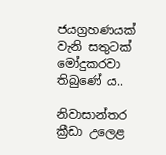ජයග්‍රහණයක් වැනි සතුටක් මෝදුකරවා තිබුණේ ය..

නිවාසාන්තර ක්‍රීඩා උලෙළ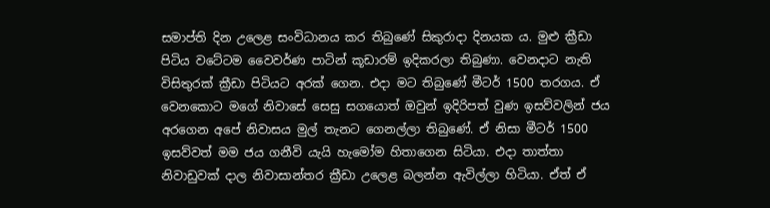සමාප්ති දින උලෙළ සංවිධානය කර තිබුණේ සිකුරාදා දිනයක ය. මුළු ක්‍රීඩා පිටිය වටේටම වෛවර්ණ පාටින් කූඩාරම් ඉදිකරලා තිබුණා. වෙනදාට නැති විසිතුරක් ක්‍රීඩා පිටියට අරක් ගෙන. එදා මට තිබුණේ මීටර් 1500 තරගය. ඒ වෙනකොට මගේ නිවාසේ සෙසු සගයොත් ඔවුන් ඉදිරිපත් වුණ ඉසව්වලින් ජය අරගෙන අපේ නිවාසය මුල් තැනට ගෙනල්ලා තිබුණේ. ඒ නිසා මීටර් 1500 ඉසව්වත් මම ජය ගනීවි යැයි හැමෝම හිතාගෙන සිටියා. එදා තාත්තා නිවාඩුවක් දාල නිවාසාන්තර ක්‍රීඩා උලෙළ බලන්න ඇවිල්ලා හිටියා. ඒත් ඒ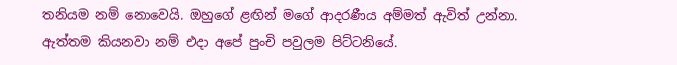තනියම නම් නොවෙයි. ඔහුගේ ළඟින් මගේ ආදරණීය අම්මත් ඇවිත් උන්නා. ඇත්තම කියනවා නම් එදා අපේ පුංචි පවුලම පිට්ටනියේ.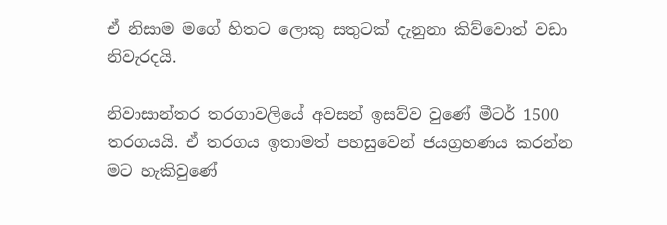ඒ නිසාම මගේ හිතට ලොකු සතුටක් දැනුනා කිව්වොත් වඩා නිවැරදයි.

නිවාසාන්තර තරගාවලියේ අවසන් ඉසව්ව වුණේ මීටර් 1500 තරගයයි. ඒ තරගය ඉතාමත් පහසුවෙන් ජයග්‍රහණය කරන්න මට හැකිවුණේ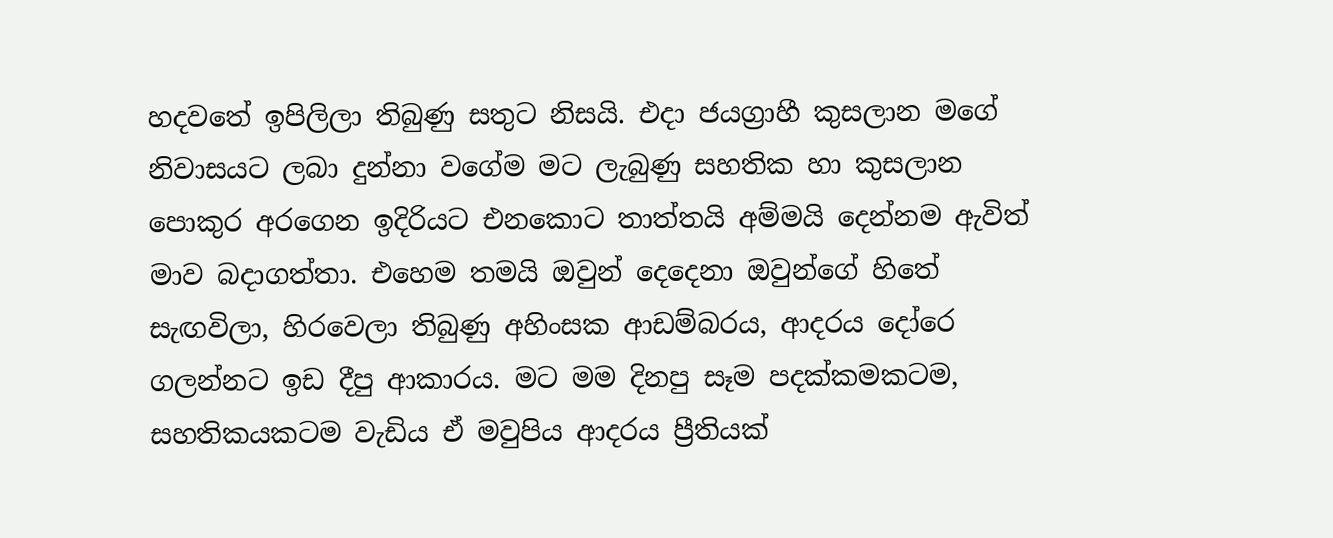හදවතේ ඉපිලිලා තිබුණු සතුට නිසයි. එදා ජයග්‍රාහී කුසලාන මගේ නිවාසයට ලබා දුන්නා වගේම මට ලැබුණු සහතික හා කුසලාන පොකුර අරගෙන ඉදිරියට එනකොට තාත්තයි අම්මයි දෙන්නම ඇවිත් මාව බදාගත්තා. එහෙම තමයි ඔවුන් දෙදෙනා ඔවුන්ගේ හිතේ සැඟවිලා, හිරවෙලා තිබුණු අහිංසක ආඩම්බරය, ආදරය දෝරෙ ගලන්නට ඉඩ දීපු ආකාරය. මට මම දිනපු සෑම පදක්කමකටම, සහතිකයකටම වැඩිය ඒ මවුපිය ආදරය ප්‍රීතියක්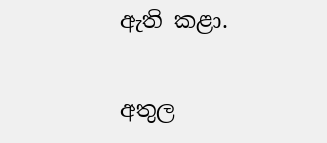ඇති කළා.

අතුල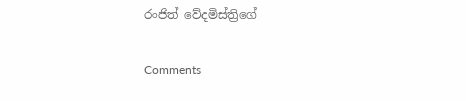රංජිත් වේදමිස්ත්‍රිගේ

Comments